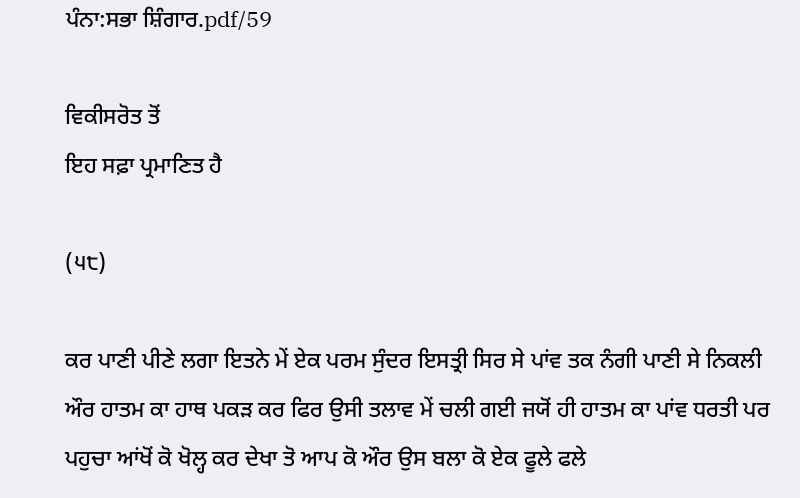ਪੰਨਾ:ਸਭਾ ਸ਼ਿੰਗਾਰ.pdf/59

ਵਿਕੀਸਰੋਤ ਤੋਂ
ਇਹ ਸਫ਼ਾ ਪ੍ਰਮਾਣਿਤ ਹੈ

(੫੮)

ਕਰ ਪਾਣੀ ਪੀਣੇ ਲਗਾ ਇਤਨੇ ਮੇਂ ਏਕ ਪਰਮ ਸੁੰਦਰ ਇਸਤ੍ਰੀ ਸਿਰ ਸੇ ਪਾਂਵ ਤਕ ਨੰਗੀ ਪਾਣੀ ਸੇ ਨਿਕਲੀ ਔਰ ਹਾਤਮ ਕਾ ਹਾਥ ਪਕੜ ਕਰ ਫਿਰ ਉਸੀ ਤਲਾਵ ਮੇਂ ਚਲੀ ਗਈ ਜਯੋਂ ਹੀ ਹਾਤਮ ਕਾ ਪਾਂਵ ਧਰਤੀ ਪਰ ਪਹੁਚਾ ਆਂਖੋਂ ਕੋ ਖੋਲ੍ਹ ਕਰ ਦੇਖਾ ਤੋ ਆਪ ਕੋ ਔਰ ਉਸ ਬਲਾ ਕੋ ਏਕ ਫੂਲੇ ਫਲੇ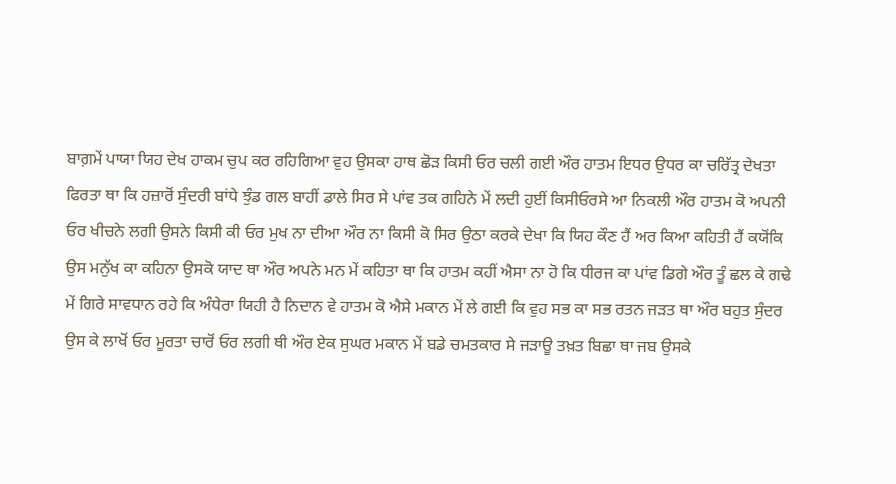ਬਾਗ਼ਮੇਂ ਪਾਯਾ ਯਿਹ ਦੇਖ ਹਾਕਮ ਚੁਪ ਕਰ ਰਹਿਗਿਆ ਵੁਹ ਉਸਕਾ ਹਾਥ ਛੋੜ ਕਿਸੀ ਓਰ ਚਲੀ ਗਈ ਔਰ ਹਾਤਮ ਇਧਰ ਉਧਰ ਕਾ ਚਰਿੱਤ੍ਰ ਦੇਖਤਾ ਫਿਰਤਾ ਥਾ ਕਿ ਹਜ਼ਾਰੋਂ ਸੁੰਦਰੀ ਬਾਂਧੇ ਝੁੰਡ ਗਲ ਬਾਹੀਂ ਡਾਲੇ ਸਿਰ ਸੇ ਪਾਂਵ ਤਕ ਗਹਿਨੇ ਮੇਂ ਲਦੀ ਹੁਈਂ ਕਿਸੀਓਰਸੇ ਆ ਨਿਕਲੀ ਔਰ ਹਾਤਮ ਕੋ ਅਪਨੀ ਓਰ ਖੀਚਨੇ ਲਗੀ ਉਸਨੇ ਕਿਸੀ ਕੀ ਓਰ ਮੁਖ ਨਾ ਦੀਆ ਔਰ ਨਾ ਕਿਸੀ ਕੋ ਸਿਰ ਉਠਾ ਕਰਕੇ ਦੇਖਾ ਕਿ ਯਿਹ ਕੌਣ ਹੈਂ ਅਰ ਕਿਆ ਕਹਿਤੀ ਹੈਂ ਕਯੋਂਕਿ ਉਸ ਮਨੁੱਖ ਕਾ ਕਹਿਨਾ ਉਸਕੋ ਯਾਦ ਥਾ ਔਰ ਅਪਨੇ ਮਨ ਮੇਂ ਕਹਿਤਾ ਥਾ ਕਿ ਹਾਤਮ ਕਹੀਂ ਐਸਾ ਨਾ ਹੋ ਕਿ ਧੀਰਜ ਕਾ ਪਾਂਵ ਡਿਗੇ ਔਰ ਤੂੰ ਛਲ ਕੇ ਗਢੇ ਮੇਂ ਗਿਰੇ ਸਾਵਧਾਨ ਰਹੇ ਕਿ ਅੰਧੇਰਾ ਯਿਹੀ ਹੈ ਨਿਦਾਨ ਵੇ ਹਾਤਮ ਕੋ ਐਸੇ ਮਕਾਨ ਮੇਂ ਲੇ ਗਈ ਕਿ ਵੁਹ ਸਭ ਕਾ ਸਭ ਰਤਨ ਜੜਤ ਥਾ ਔਰ ਬਹੁਤ ਸੁੰਦਰ ਉਸ ਕੇ ਲਾਖੋਂ ਓਰ ਮੂਰਤਾ ਚਾਰੋਂ ਓਰ ਲਗੀ ਥੀ ਔਰ ਏਕ ਸੁਘਰ ਮਕਾਨ ਮੇਂ ਬਡੇ ਚਮਤਕਾਰ ਸੇ ਜੜਾਊ ਤਖ਼ਤ ਬਿਛਾ ਥਾ ਜਬ ਉਸਕੇ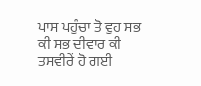ਪਾਸ ਪਹੁੰਚਾ ਤੋ ਵੁਹ ਸਭ ਕੀ ਸਭ ਦੀਵਾਰ ਕੀ ਤਸਵੀਰੇਂ ਹੋ ਗਈ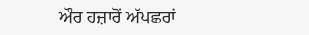ਔਰ ਹਜ਼ਾਰੋਂ ਅੱਪਛਰਾਂ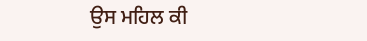ਉਸ ਮਹਿਲ ਕੀ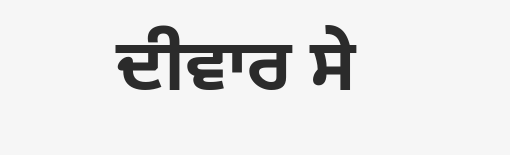ਦੀਵਾਰ ਸੇ